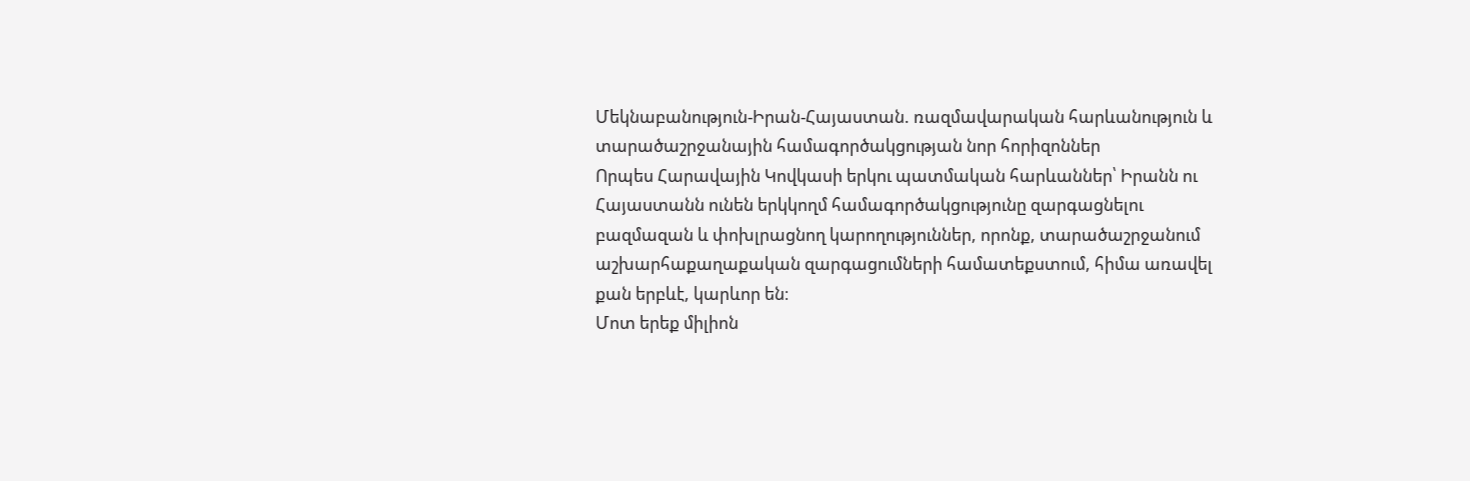Մեկնաբանություն-Իրան-Հայաստան. ռազմավարական հարևանություն և տարածաշրջանային համագործակցության նոր հորիզոններ
Որպես Հարավային Կովկասի երկու պատմական հարևաններ՝ Իրանն ու Հայաստանն ունեն երկկողմ համագործակցությունը զարգացնելու բազմազան և փոխլրացնող կարողություններ, որոնք, տարածաշրջանում աշխարհաքաղաքական զարգացումների համատեքստում, հիմա առավել քան երբևէ, կարևոր են։
Մոտ երեք միլիոն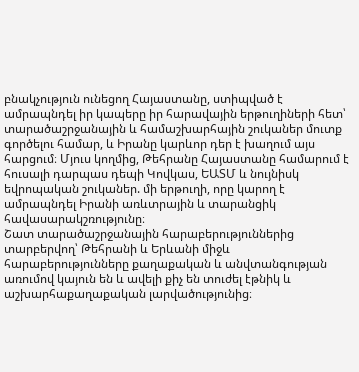բնակչություն ունեցող Հայաստանը, ստիպված է ամրապնդել իր կապերը իր հարավային երթուղիների հետ՝ տարածաշրջանային և համաշխարհային շուկաներ մուտք գործելու համար, և Իրանը կարևոր դեր է խաղում այս հարցում։ Մյուս կողմից, Թեհրանը Հայաստանը համարում է հուսալի դարպաս դեպի Կովկաս, ԵԱՏՄ և նույնիսկ եվրոպական շուկաներ. մի երթուղի, որը կարող է ամրապնդել Իրանի առևտրային և տարանցիկ հավասարակշռությունը։
Շատ տարածաշրջանային հարաբերություններից տարբերվող՝ Թեհրանի և Երևանի միջև հարաբերությունները քաղաքական և անվտանգության առումով կայուն են և ավելի քիչ են տուժել էթնիկ և աշխարհաքաղաքական լարվածությունից։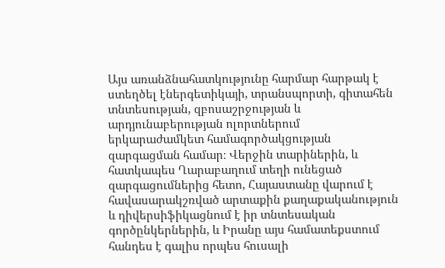Այս առանձնահատկությունը հարմար հարթակ է ստեղծել էներգետիկայի, տրանսպորտի, գիտահեն տնտեսության, զբոսաշրջության և արդյունաբերության ոլորտներում երկարաժամկետ համագործակցության զարգացման համար։ Վերջին տարիներին, և հատկապես Ղարաբաղում տեղի ունեցած զարգացումներից հետո, Հայաստանը վարում է հավասարակշռված արտաքին քաղաքականություն և դիվերսիֆիկացնում է իր տնտեսական գործընկերներին, և Իրանը այս համատեքստում հանդես է գալիս որպես հուսալի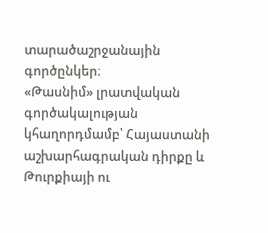տարածաշրջանային գործընկեր։
«Թասնիմ» լրատվական գործակալության կհաղորդմամբ՝ Հայաստանի աշխարհագրական դիրքը և Թուրքիայի ու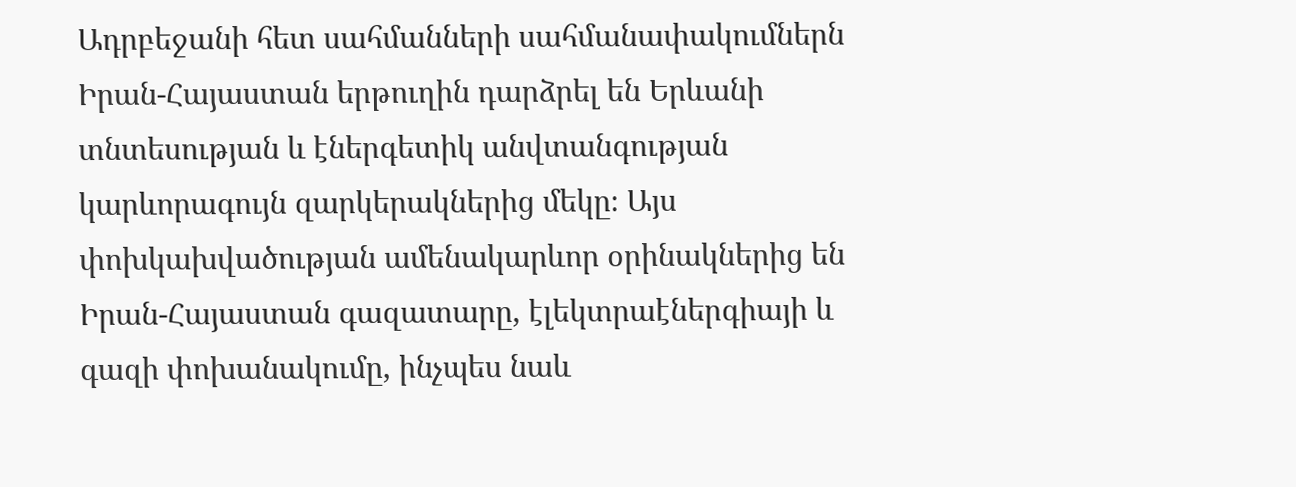Ադրբեջանի հետ սահմանների սահմանափակումներն Իրան-Հայաստան երթուղին դարձրել են Երևանի տնտեսության և էներգետիկ անվտանգության կարևորագույն զարկերակներից մեկը։ Այս փոխկախվածության ամենակարևոր օրինակներից են Իրան-Հայաստան գազատարը, էլեկտրաէներգիայի և գազի փոխանակումը, ինչպես նաև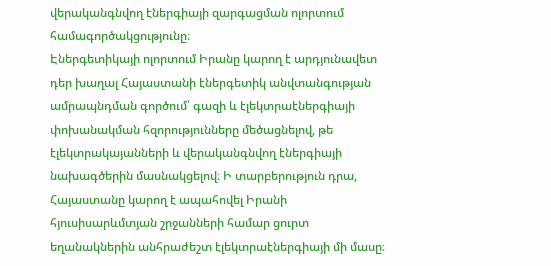վերականգնվող էներգիայի զարգացման ոլորտում համագործակցությունը։
Էներգետիկայի ոլորտում Իրանը կարող է արդյունավետ դեր խաղալ Հայաստանի էներգետիկ անվտանգության ամրապնդման գործում՝ գազի և էլեկտրաէներգիայի փոխանակման հզորությունները մեծացնելով, թե էլեկտրակայանների և վերականգնվող էներգիայի նախագծերին մասնակցելով։ Ի տարբերություն դրա, Հայաստանը կարող է ապահովել Իրանի հյուսիսարևմտյան շրջանների համար ցուրտ եղանակներին անհրաժեշտ էլեկտրաէներգիայի մի մասը։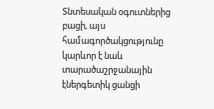Տնտեսական օգուտներից բացի, այս համագործակցությունը կարևոր է նաև տարածաշրջանային էներգետիկ ցանցի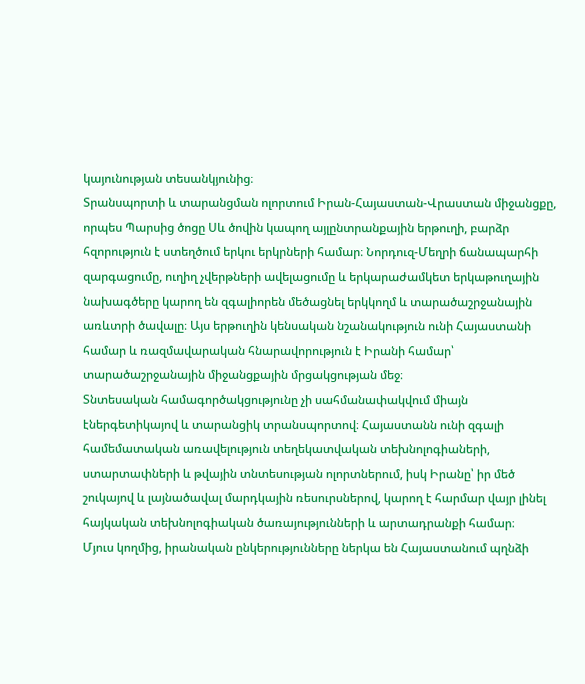կայունության տեսանկյունից։
Տրանսպորտի և տարանցման ոլորտում Իրան-Հայաստան-Վրաստան միջանցքը, որպես Պարսից ծոցը Սև ծովին կապող այլընտրանքային երթուղի, բարձր հզորություն է ստեղծում երկու երկրների համար։ Նորդուզ-Մեղրի ճանապարհի զարգացումը, ուղիղ չվերթների ավելացումը և երկարաժամկետ երկաթուղային նախագծերը կարող են զգալիորեն մեծացնել երկկողմ և տարածաշրջանային առևտրի ծավալը։ Այս երթուղին կենսական նշանակություն ունի Հայաստանի համար և ռազմավարական հնարավորություն է Իրանի համար՝ տարածաշրջանային միջանցքային մրցակցության մեջ։
Տնտեսական համագործակցությունը չի սահմանափակվում միայն էներգետիկայով և տարանցիկ տրանսպորտով։ Հայաստանն ունի զգալի համեմատական առավելություն տեղեկատվական տեխնոլոգիաների, ստարտափների և թվային տնտեսության ոլորտներում, իսկ Իրանը՝ իր մեծ շուկայով և լայնածավալ մարդկային ռեսուրսներով, կարող է հարմար վայր լինել հայկական տեխնոլոգիական ծառայությունների և արտադրանքի համար։
Մյուս կողմից, իրանական ընկերությունները ներկա են Հայաստանում պղնձի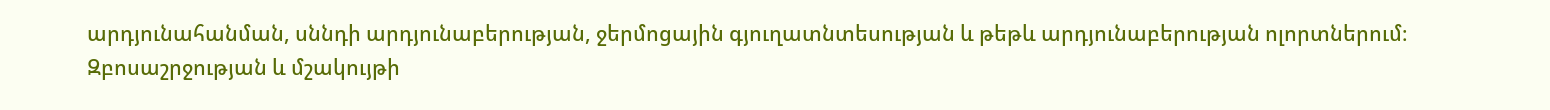արդյունահանման, սննդի արդյունաբերության, ջերմոցային գյուղատնտեսության և թեթև արդյունաբերության ոլորտներում։
Զբոսաշրջության և մշակույթի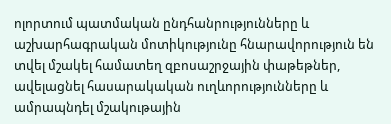ոլորտում պատմական ընդհանրությունները և աշխարհագրական մոտիկությունը հնարավորություն են տվել մշակել համատեղ զբոսաշրջային փաթեթներ, ավելացնել հասարակական ուղևորությունները և ամրապնդել մշակութային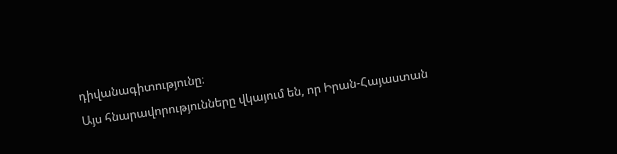դիվանագիտությունը։
Այս հնարավորությունները վկայում են, որ Իրան-Հայաստան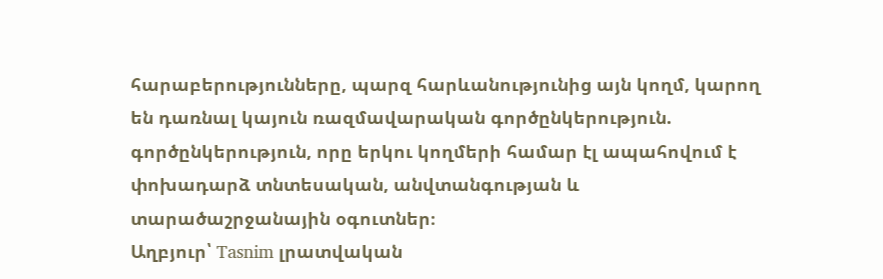հարաբերությունները, պարզ հարևանությունից այն կողմ, կարող են դառնալ կայուն ռազմավարական գործընկերություն. գործընկերություն, որը երկու կողմերի համար էլ ապահովում է փոխադարձ տնտեսական, անվտանգության և տարածաշրջանային օգուտներ։
Աղբյուր՝ Tasnim լրատվական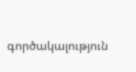գործակալություն